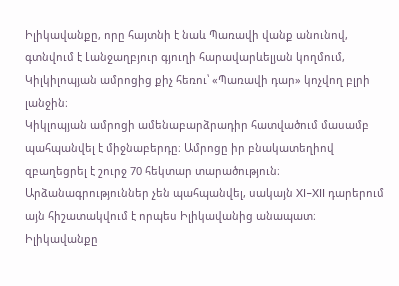Իլիկավանքը, որը հայտնի է նաև Պառավի վանք անունով, գտնվում է Լանջաղբյուր գյուղի հարավարևելյան կողմում, Կիլկիլոպյան ամրոցից քիչ հեռու՝ «Պառավի դար» կոչվող բլրի լանջին։
Կիկլոպյան ամրոցի ամենաբարձրադիր հատվածում մասամբ պահպանվել է միջնաբերդը։ Ամրոցը իր բնակատեղիով զբաղեցրել է շուրջ 70 հեկտար տարածություն։
Արձանագրություններ չեն պահպանվել, սակայն XI–XII դարերում այն հիշատակվում է որպես Իլիկավանից անապատ։ Իլիկավանքը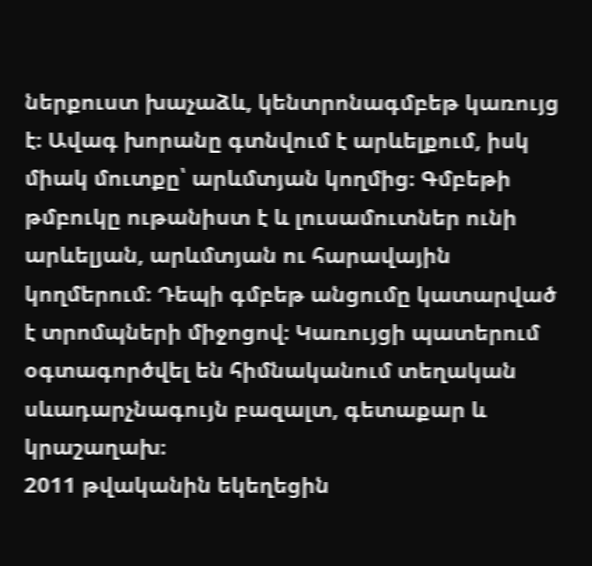ներքուստ խաչաձև, կենտրոնագմբեթ կառույց է։ Ավագ խորանը գտնվում է արևելքում, իսկ միակ մուտքը՝ արևմտյան կողմից։ Գմբեթի թմբուկը ութանիստ է և լուսամուտներ ունի արևելյան, արևմտյան ու հարավային կողմերում։ Դեպի գմբեթ անցումը կատարված է տրոմպների միջոցով։ Կառույցի պատերում օգտագործվել են հիմնականում տեղական սևադարչնագույն բազալտ, գետաքար և կրաշաղախ։
2011 թվականին եկեղեցին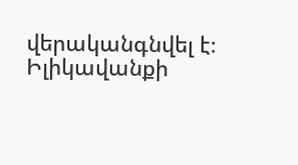վերականգնվել է։
Իլիկավանքի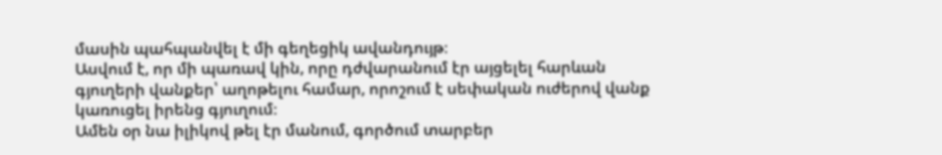մասին պահպանվել է մի գեղեցիկ ավանդույթ։
Ասվում է, որ մի պառավ կին, որը դժվարանում էր այցելել հարևան գյուղերի վանքեր՝ աղոթելու համար, որոշում է սեփական ուժերով վանք կառուցել իրենց գյուղում։
Ամեն օր նա իլիկով թել էր մանում, գործում տարբեր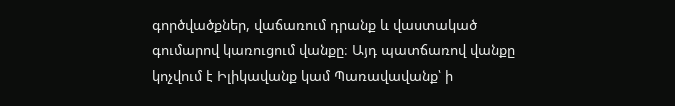գործվածքներ, վաճառում դրանք և վաստակած գումարով կառուցում վանքը։ Այդ պատճառով վանքը կոչվում է Իլիկավանք կամ Պառավավանք՝ ի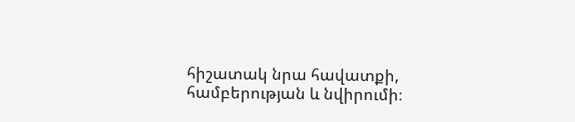հիշատակ նրա հավատքի, համբերության և նվիրումի։